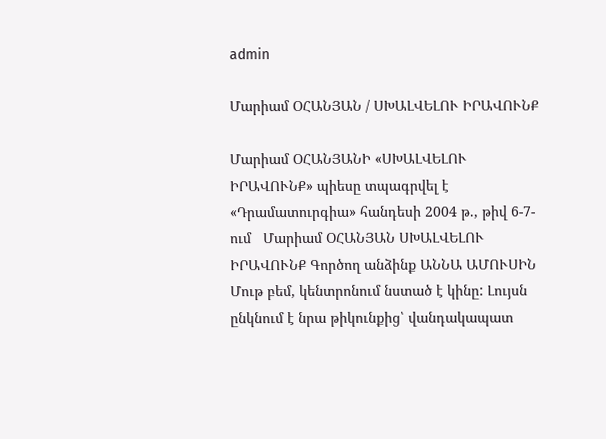admin

Մարիամ ՕՀԱՆՅԱՆ / ՍԽԱԼՎԵԼՈՒ ԻՐԱՎՈՒՆՔ

Մարիամ ՕՀԱՆՅԱՆԻ «ՍԽԱԼՎԵԼՈՒ ԻՐԱՎՈՒՆՔ» պիեսը տպագրվել է  «Դրամատուրգիա» հանդեսի 2004 թ., թիվ 6-7-ում   Մարիամ ՕՀԱՆՅԱՆ ՍԽԱԼՎԵԼՈՒ ԻՐԱՎՈՒՆՔ Գործող անձինք ԱՆՆԱ ԱՄՈՒՍԻՆ  Մութ բեմ, կենտրոնում նստած է կինը: Լույսն ընկնում է նրա թիկունքից՝ վանդակապատ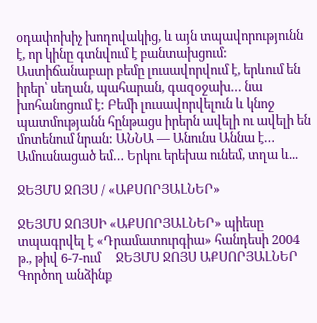օդափոխիչ խողովակից, և այն տպավորությունն է, որ կինը գտնվում է բանտախցում: Աստիճանաբար բեմը լուսավորվում է, երևում են իրեր՝ սեղան, պահարան, գազօջախ… նա խոհանոցում է: Բեմի լուսավորվելուն և կնոջ պատմությանն հընթացս իրերն ավելի ու ավելի են մոտենում նրան: ԱՆՆԱ — Անունս Աննա է… Ամուսնացած եմ… Երկու երեխա ունեմ, տղա և...

ՋԵՅՄՍ ՋՈՅՍ / «ԱՔՍՈՐՅԱԼՆԵՐ»

ՋԵՅՄՍ ՋՈՅՍԻ «ԱՔՍՈՐՅԱԼՆԵՐ» պիեսը տպագրվել է «Դրամատուրգիա» հանդեսի 2004 թ., թիվ 6-7-ում     ՋԵՅՄՍ ՋՈՅՍ ԱՔՍՈՐՅԱԼՆԵՐ Գործող անձինք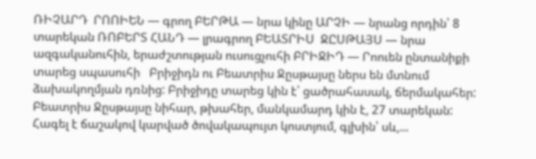ՌԻՉԱՐԴ  ՐՈՈԻԵՆ — գրող ԲԵՐԹԱ — նրա կինը ԱՐՉԻ — նրանց որդին՝ 8 տարեկան ՌՈԲԵՐՏ ՀԱՆԴ — լրագրող ԲԵԱՏՐԻՍ  ՋԸՍԹԱՅՍ — նրա ազգականուհին, երաժշտության ուսուցչուհի ԲՐԻՋԻԴ — Րոուեն ընտանիքի տարեց սպասուհի   Բրիջիդն ու Բեատրիս Ջըսթայսը ներս են մտնում ձախակողմյան դռնից: Բրիջիդը տարեց կին է՝ ցածրահասակ, ճերմակահեր: Բեատրիս Ջըսթայսը նիհար, թխահեր, մանկամարդ կին է, 27 տարեկան: Հագել է ճաշակով կարված ծովակապույտ կոստյում, գլխին՝ սև,...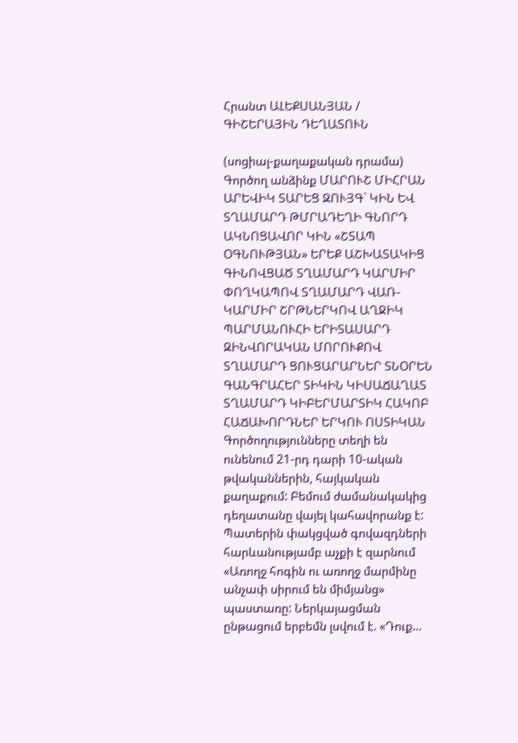Հրանտ ԱԼԵՔՍԱՆՅԱՆ / ԳԻՇԵՐԱՅԻՆ ԴԵՂԱՏՈՒՆ

(սոցիալ-քաղաքական դրամա) Գործող անձինք ՄԱՐՈՒՇ ՄԻՀՐԱՆ ԱՐԵՎԻԿ ՏԱՐԵՑ ԶՈՒՅԳ` ԿԻՆ ԵՎ ՏՂԱՄԱՐԴ ԹՄՐԱԴԵՂԻ ԳՆՈՐԴ ԱԿՆՈՑԱՎՈՐ ԿԻՆ «ՇՏԱՊ ՕԳՆՈՒԹՅԱՆ» ԵՐԵՔ ԱՇԽԱՏԱԿԻՑ ԳԻՆՈՎՑԱԾ ՏՂԱՄԱՐԴ ԿԱՐՄԻՐ ՓՈՂԿԱՊՈՎ ՏՂԱՄԱՐԴ ՎԱՌ-ԿԱՐՄԻՐ ՇՐԹՆԵՐԿՈՎ ԱՂՋԻԿ ՊԱՐՄԱՆՈՒՀԻ ԵՐԻՏԱՍԱՐԴ ԶԻՆՎՈՐԱԿԱՆ ՄՈՐՈՒՔՈՎ ՏՂԱՄԱՐԴ ՑՈՒՑԱՐԱՐՆԵՐ ՏՆՕՐԵՆ ԳԱՆԳՐԱՀԵՐ ՏԻԿԻՆ ԿԻՍԱՃԱՂԱՏ ՏՂԱՄԱՐԴ ԿԻԲԵՐՄԱՐՏԻԿ ՀԱԿՈԲ ՀԱՃԱԽՈՐԴՆԵՐ ԵՐԿՈՒ ՈՍՏԻԿԱՆ Գործողությունները տեղի են ունենում 21-րդ դարի 10-ական թվականներին, հայկական քաղաքում: Բեմում ժամանակակից դեղատանը վայել կահավորանք է: Պատերին փակցված գովազդների հարևանությամբ աչքի է զարնում «Առողջ հոգին ու առողջ մարմինը անչափ սիրում են միմյանց» պաստառը: Ներկայացման ընթացում երբեմն լսվում է. «Դուք...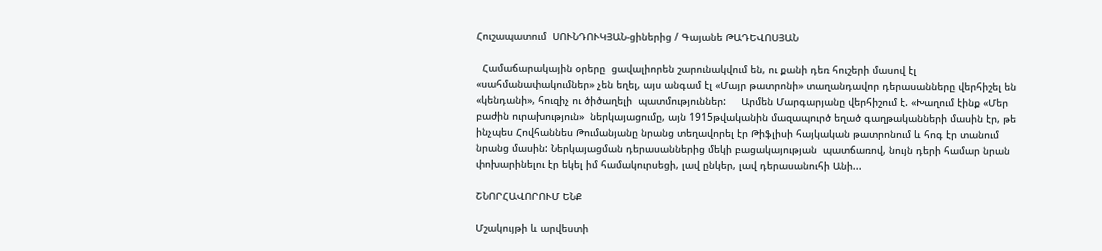Հուշապատում  ՍՈՒՆԴՈՒԿՅԱՆ-ցիներից / Գայանե ԹԱԴԵՎՈՍՅԱՆ

  Համաճարակային օրերը  ցավալիորեն շարունակվում են, ու քանի դեռ հուշերի մասով էլ «սահմանափակումներ» չեն եղել, այս անգամ էլ «Մայր թատրոնի» տաղանդավոր դերասանները վերհիշել են «կենդանի», հուզիչ ու ծիծաղելի  պատմություններ:     Արմեն Մարգարյանը վերհիշում է. «Խաղում էինք «Մեր բաժին ուրախություն»  ներկայացումը, այն 1915թվականին մազապուրծ եղած գաղթականների մասին էր, թե ինչպես Հովհաննես Թումանյանը նրանց տեղավորել էր Թիֆլիսի հայկական թատրոնում և հոգ էր տանում նրանց մասին: Ներկայացման դերասաններից մեկի բացակայության  պատճառով, նույն դերի համար նրան փոխարինելու էր եկել իմ համակուրսեցի, լավ ընկեր, լավ դերասանուհի Անի...

ՇՆՈՐՀԱՎՈՐՈՒՄ ԵՆՔ

Մշակույթի և արվեստի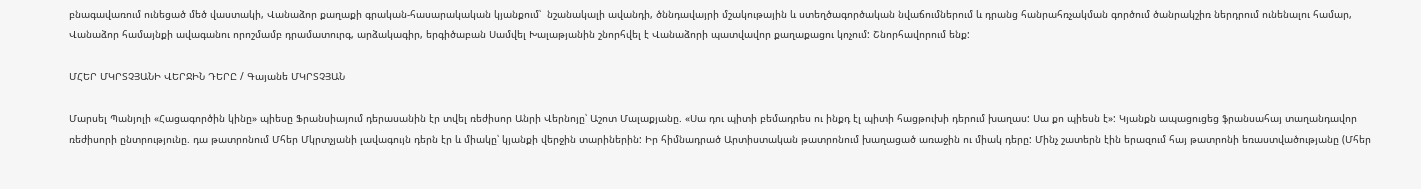բնագավառում ունեցած մեծ վաստակի, Վանաձոր քաղաքի գրական-հասարակական կյանքում՝  նշանակալի ավանդի, ծննդավայրի մշակութային և ստեղծագործական նվաճումներում և դրանց հանրահռչակման գործում ծանրակշիռ ներդրում ունենալու համար, Վանաձոր համայնքի ավագանու որոշմամբ դրամատուրգ, արձակագիր, երգիծաբան Սամվել Խալաթյանին շնորհվել է Վանաձորի պատվավոր քաղաքացու կոչում: Շնորհավորում ենք:

ՄՀԵՐ ՄԿՐՏՉՅԱՆԻ ՎԵՐՋԻՆ ԴԵՐԸ / Գայանե ՄԿՐՏՉՅԱՆ

Մարսել Պանյոլի «Հացագործին կինը» պիեսը Ֆրանսիայում դերասանին էր տվել ռեժիսոր Անրի Վերնոյը՝ Աշոտ Մալաքյանը. «Սա դու պիտի բեմադրես ու ինքդ էլ պիտի հացթուխի դերում խաղաս: Սա քո պիեսն է»: Կյանքն ապացուցեց ֆրանսահայ տաղանդավոր ռեժիսորի ընտրությունը. դա թատրոնում Մհեր Մկրտչյանի լավագույն դերն էր և միակը՝ կյանքի վերջին տարիներին: Իր հիմնադրած Արտիստական թատրոնում խաղացած առաջին ու միակ դերը: Մինչ շատերն էին երազում հայ թատրոնի եռաստվածությանը (Մհեր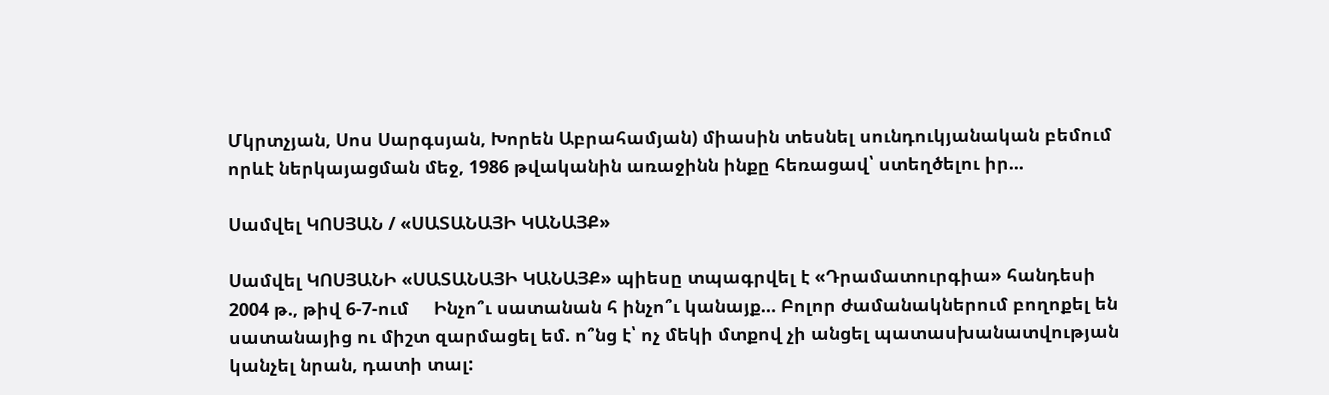Մկրտչյան, Սոս Սարգսյան, Խորեն Աբրահամյան) միասին տեսնել սունդուկյանական բեմում որևէ ներկայացման մեջ, 1986 թվականին առաջինն ինքը հեռացավ՝ ստեղծելու իր...

Սամվել ԿՈՍՅԱՆ / «ՍԱՏԱՆԱՅԻ ԿԱՆԱՅՔ»

Սամվել ԿՈՍՅԱՆԻ «ՍԱՏԱՆԱՅԻ ԿԱՆԱՅՔ» պիեսը տպագրվել է «Դրամատուրգիա» հանդեսի 2004 թ., թիվ 6-7-ում     Ինչո՞ւ սատանան հ ինչո՞ւ կանայք… Բոլոր ժամանակներում բողոքել են սատանայից ու միշտ զարմացել եմ. ո՞նց է՝ ոչ մեկի մտքով չի անցել պատասխանատվության կանչել նրան, դատի տալ: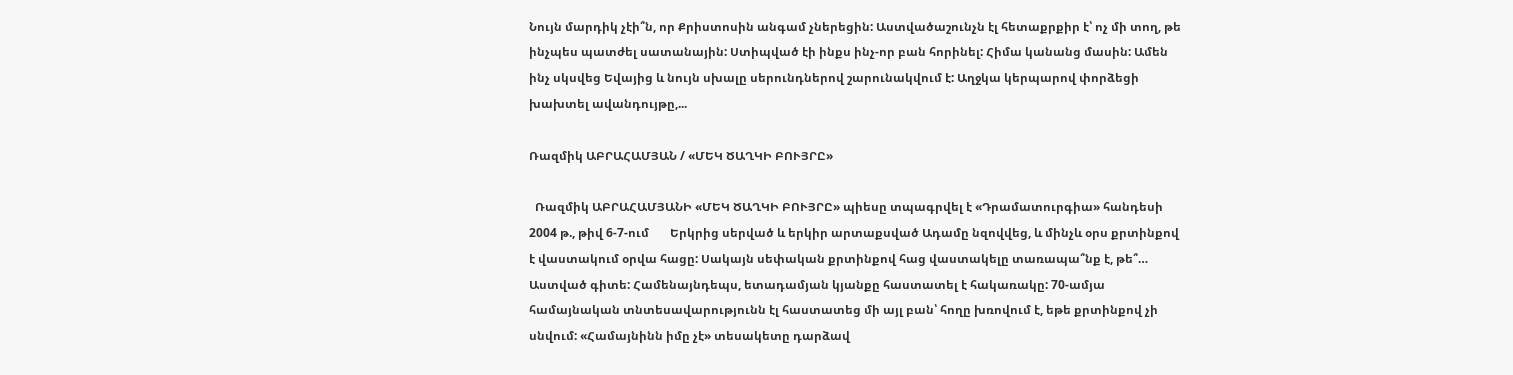Նույն մարդիկ չէի՞ն, որ Քրիստոսին անգամ չներեցին: Աստվածաշունչն էլ հետաքրքիր է՝ ոչ մի տող, թե ինչպես պատժել սատանային: Ստիպված էի ինքս ինչ-որ բան հորինել: Հիմա կանանց մասին: Ամեն ինչ սկսվեց Եվայից և նույն սխալը սերունդներով շարունակվում է: Աղջկա կերպարով փորձեցի խախտել ավանդույթը,...

Ռազմիկ ԱԲՐԱՀԱՄՅԱՆ / «ՄԵԿ ԾԱՂԿԻ ԲՈՒՅՐԸ»

  Ռազմիկ ԱԲՐԱՀԱՄՅԱՆԻ «ՄԵԿ ԾԱՂԿԻ ԲՈՒՅՐԸ» պիեսը տպագրվել է «Դրամատուրգիա» հանդեսի 2004 թ., թիվ 6-7-ում       Երկրից սերված և երկիր արտաքսված Ադամը նզովվեց, և մինչև օրս քրտինքով է վաստակում օրվա հացը: Սակայն սեփական քրտինքով հաց վաստակելը տառապա՞նք է, թե՞… Աստված գիտե: Համենայնդեպս, ետադամյան կյանքը հաստատել է հակառակը: 70-ամյա համայնական տնտեսավարությունն էլ հաստատեց մի այլ բան՝ հողը խռովում է, եթե քրտինքով չի սնվում: «Համայնինն իմը չէ» տեսակետը դարձավ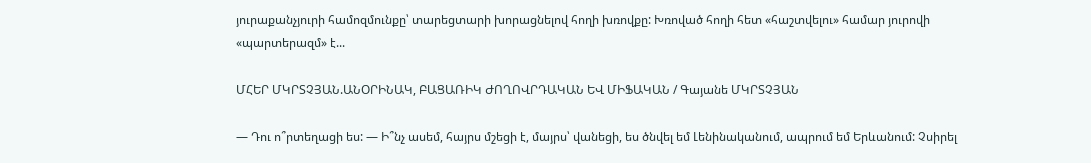յուրաքանչյուրի համոզմունքը՝ տարեցտարի խորացնելով հողի խռովքը: Խռոված հողի հետ «հաշտվելու» համար յուրովի «պարտերազմ» է...

ՄՀԵՐ ՄԿՐՏՉՅԱՆ.ԱՆՕՐԻՆԱԿ, ԲԱՑԱՌԻԿ ԺՈՂՈՎՐԴԱԿԱՆ ԵՎ ՄԻՖԱԿԱՆ / Գայանե ՄԿՐՏՉՅԱՆ

— Դու ո՞րտեղացի ես: — Ի՞նչ ասեմ, հայրս մշեցի է, մայրս՝ վանեցի, ես ծնվել եմ Լենինականում, ապրում եմ Երևանում: Չսիրել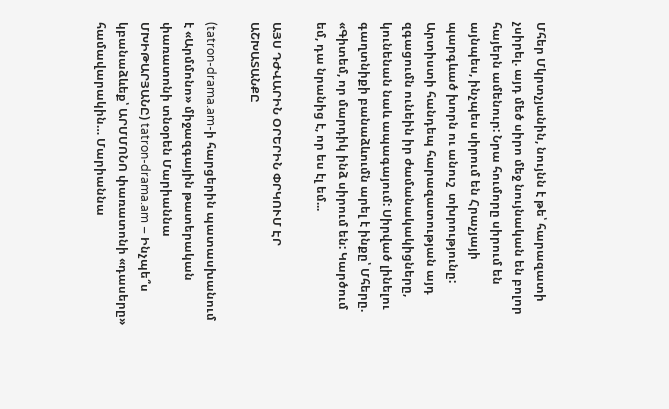Մհեր Մկրտչյանին, նույնն է թե՝ հարազատի չսիրել. այդ մեծ սիրո մեջ նույնական են բոլոր հայերն ամենուր: Նրա հումորը սիրում են այնպես, ինչպես սիրում են Հրաչյայի պարգևած խորն ու անուշ  տխրությունը: Արտիստի հանդեպ հարազատության այդ զգացումն ունեին իր ժամանակակիցները, կունենան նաև ապագայում: Սիրված լինելու գաղտնիքի բանաձևումն արել է ինքը՝ Մհերը. «Գիտեմ, որ մարդիկ ինձ սիրում են: Կարծում եմ, դա նրանից է, որ ես էլ եմ...

ԱՅՍ ԴԺՎԱՐԻՆ ՕՐԵՐԻՆ ՓՐԿՈՒՄ ԷՐ ԱՇԽԱՏԱՆՔԸ

(tatron-drama.am-ի հարցերին պատասխանում է «Արմմոնո» միջազգային թատերական փառատոնի տնօրեն Մարիաննա ՄԽԻԹԱՐՅԱՆԸ) tatron-drama.am – Ինչպե՞ս կբանաձևեք՝ ԱՐՄՄՈՆՈ փառատոնի «դասերը» համավարակին… Մարիաննա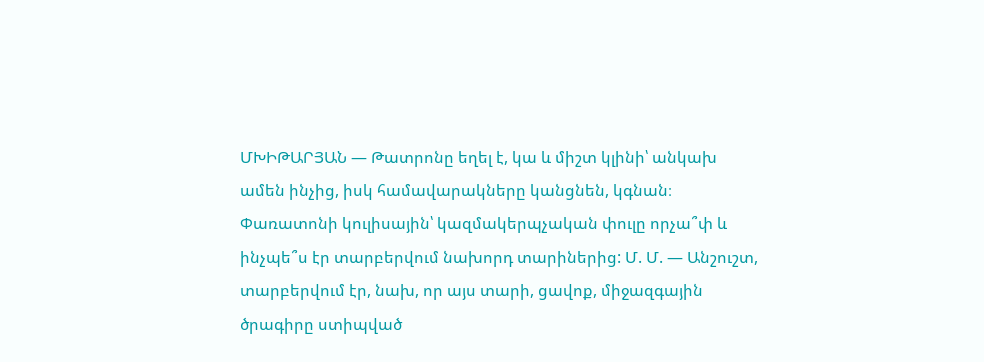ՄԽԻԹԱՐՅԱՆ — Թատրոնը եղել է, կա և միշտ կլինի՝ անկախ ամեն ինչից, իսկ համավարակները կանցնեն, կգնան։ Փառատոնի կուլիսային՝ կազմակերպչական փուլը որչա՞փ և ինչպե՞ս էր տարբերվում նախորդ տարիներից: Մ. Մ. — Անշուշտ, տարբերվում էր, նախ, որ այս տարի, ցավոք, միջազգային ծրագիրը ստիպված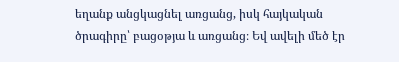եղանք անցկացնել առցանց, իսկ հայկական ծրագիրը՝ բացօթյա և առցանց։ Եվ ավելի մեծ էր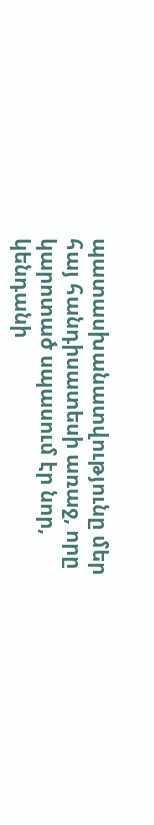պատասխանատվությունը մեր հայ հանդիսատեսի առաջ, որը կարոտած սպասում էր նոր, կենդանի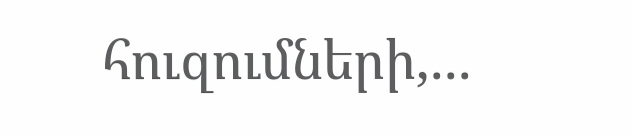հուզումների,...